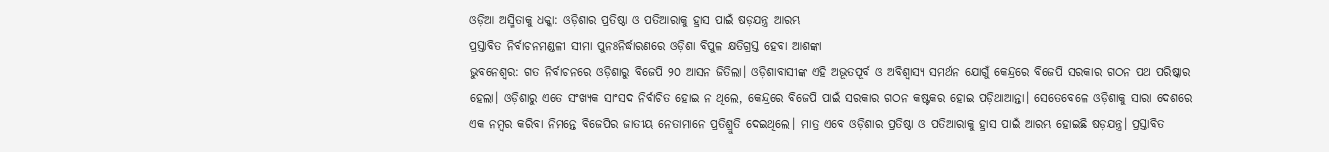ଓଡ଼ିଆ ଅସ୍ମିତାକୁ ଧକ୍କା: ଓଡ଼ିଶାର ପ୍ରତିଷ୍ଠା ଓ ପତିଆରାକୁ ହ୍ରାସ ପାଇଁ ଷଡ଼ଯନ୍ତ୍ର ଆରମ୍ଭ
ପ୍ରସ୍ତାବିତ ନିର୍ବାଚନମଣ୍ଡଳୀ ସୀମା ପୁନଃନିର୍ଦ୍ଧାରଣରେ ଓଡ଼ିଶା ବିପୁଳ କ୍ଷତିଗ୍ରସ୍ତ ହେବା ଆଶଙ୍କା
ଭୁବନେଶ୍ୱର: ଗତ ନିର୍ବାଚନରେ ଓଡ଼ିଶାରୁ ବିଜେପି ୨୦ ଆସନ ଜିତିଲା। ଓଡ଼ିଶାବାସୀଙ୍କ ଏହି ଅଭୂତପୂର୍ବ ଓ ଅବିଶ୍ୱାସ୍ୟ ସମର୍ଥନ ଯୋଗୁଁ କେନ୍ଦ୍ରରେ ବିଜେପି ସରକାର ଗଠନ ପଥ ପରିଷ୍କାର ହେଲା। ଓଡ଼ିଶାରୁ ଏତେ ସଂଖ୍ୟକ ସାଂସଦ ନିର୍ବାଚିତ ହୋଇ ନ ଥିଲେ, କେନ୍ଦ୍ରରେ ବିଜେପି ପାଇଁ ସରକାର ଗଠନ କଷ୍ଟକର ହୋଇ ପଡ଼ିଥାଆନ୍ତା। ସେତେବେଳେ ଓଡ଼ିଶାକୁ ସାରା ଦେଶରେ ଏକ ନମ୍ବର କରିବା ନିମନ୍ତେ ବିଜେପିର ଜାତୀୟ ନେତାମାନେ ପ୍ରତିଶ୍ରୁତି ଦେଇଥିଲେ। ମାତ୍ର ଏବେ ଓଡ଼ିଶାର ପ୍ରତିଷ୍ଠା ଓ ପତିଆରାକୁ ହ୍ରାସ ପାଇଁ ଆରମ୍ଭ ହୋଇଛି ଷଡ଼ଯନ୍ତ୍ର। ପ୍ରସ୍ତାବିତ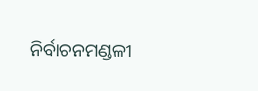ନିର୍ବାଚନମଣ୍ଡଳୀ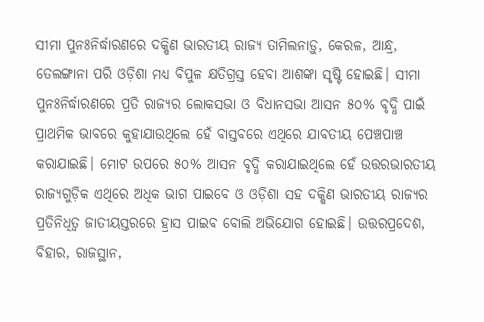ସୀମା ପୁନଃନିର୍ଦ୍ଧାରଣରେ ଦକ୍ଷିଣ ଭାରତୀୟ ରାଜ୍ୟ ତାମିଲନାଡ଼ୁ, କେରଳ, ଆନ୍ଧ୍ର, ତେଲଙ୍ଗାନା ପରି ଓଡ଼ିଶା ମଧ୍ୟ ବିପୁଳ କ୍ଷତିଗ୍ରସ୍ତ ହେବା ଆଶଙ୍କା ସୃଷ୍ଟି ହୋଇଛି। ସୀମା ପୁନଃନିର୍ଦ୍ଧାରଣରେ ପ୍ରତି ରାଜ୍ୟର ଲୋକସଭା ଓ ବିଧାନସଭା ଆସନ ୫୦% ବୃଦ୍ଧି ପାଇଁ ପ୍ରାଥମିକ ଭାବରେ କୁହାଯାଉଥିଲେ ହେଁ ବାସ୍ତବରେ ଏଥିରେ ଯାବତୀୟ ପେଞ୍ଚପାଞ୍ଚ କରାଯାଇଛି। ମୋଟ ଉପରେ ୫୦% ଆସନ ବୃଦ୍ଧି କରାଯାଇଥିଲେ ହେଁ ଉତ୍ତରଭାରତୀୟ ରାଜ୍ୟଗୁଡ଼ିକ ଏଥିରେ ଅଧିକ ଭାଗ ପାଇବେ ଓ ଓଡ଼ିଶା ସହ ଦକ୍ଷିଣ ଭାରତୀୟ ରାଜ୍ୟର ପ୍ରତିନିଧିତ୍ୱ ଜାତୀୟସ୍ତରରେ ହ୍ରାସ ପାଇବ ବୋଲି ଅଭିଯୋଗ ହୋଇଛି। ଉତ୍ତରପ୍ରଦେଶ, ବିହାର, ରାଜସ୍ଥାନ,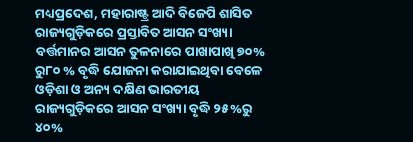ମଧ୍ୟପ୍ରଦେଶ, ମହାରାଷ୍ଟ୍ର ଆଦି ବିଜେପି ଶାସିତ ରାଜ୍ୟଗୁଡ଼ିକରେ ପ୍ରସ୍ତାବିତ ଆସନ ସଂଖ୍ୟା ବର୍ତ୍ତମାନର ଆସନ ତୁଳନାରେ ପାଖାପାଖି ୭୦% ରୁ୮୦ % ବୃଦ୍ଧି ଯୋଜନା କରାଯାଇଥିବା ବେଳେ ଓଡ଼ିଶା ଓ ଅନ୍ୟ ଦକ୍ଷିଣ ଭାରତୀୟ ରାଜ୍ୟଗୁଡ଼ିକରେ ଆସନ ସଂଖ୍ୟା ବୃଦ୍ଧି ୨୫%ରୁ ୪୦%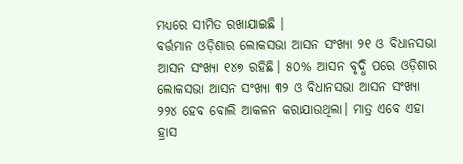ମଧ୍ୟରେ ସୀମିତ ରଖାଯାଇଛି ।
ବର୍ତ୍ତମାନ ଓଡ଼ିଶାର ଲୋକସଭା ଆସନ ସଂଖ୍ୟା ୨୧ ଓ ବିଧାନସଭା ଆସନ ସଂଖ୍ୟା ୧୪୭ ରହିଛି। ୫୦% ଆସନ ବୃଦ୍ଧି ପରେ ଓଡ଼ିଶାର ଲୋକସଭା ଆସନ ସଂଖ୍ୟା ୩୨ ଓ ବିଧାନସଭା ଆସନ ସଂଖ୍ୟା ୨୨୪ ହେବ ବୋଲି ଆକଳନ କରାଯାଉଥିଲା। ମାତ୍ର ଏବେ ଏହା ହ୍ରାସ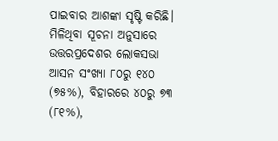ପାଇବାର ଆଶଙ୍କା ସୃଷ୍ଟି କରିଛି। ମିଳିଥିବା ସୂଚନା ଅନୁସାରେ ଉତ୍ତରପ୍ରଦେଶର ଲୋକସଭା ଆସନ ସଂଖ୍ୟା ୮୦ରୁ ୧୪୦ (୭୫%), ବିହାରରେ ୪୦ରୁ ୭୩ (୮୧%),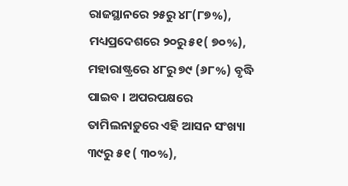ରାଜସ୍ଥାନରେ ୨୫ରୁ ୪୮(୮୭%), ମଧ୍ୟପ୍ରଦେଶରେ ୨୦ରୁ ୫୧( ୭୦%), ମହାରାଷ୍ଟ୍ରରେ ୪୮ରୁ ୭୯ (୬୮%) ବୃଦ୍ଧି ପାଇବ । ଅପରପକ୍ଷରେ ତାମିଲନାଡ଼ୁରେ ଏହି ଆସନ ସଂଖ୍ୟା ୩୯ରୁ ୫୧ ( ୩୦%),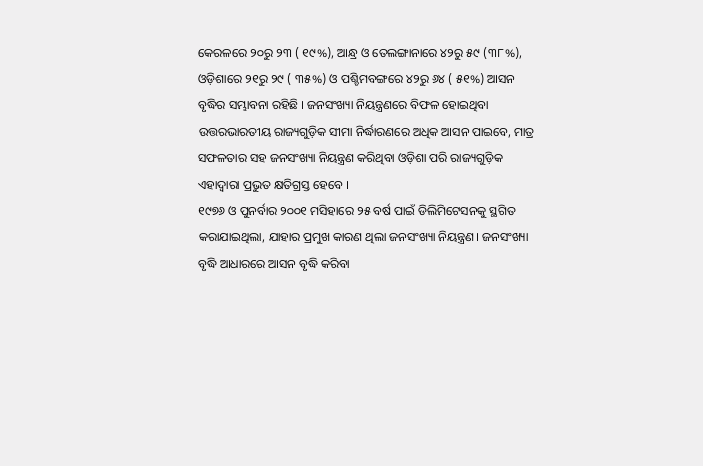କେରଳରେ ୨୦ରୁ ୨୩ ( ୧୯%), ଆନ୍ଧ୍ର ଓ ତେଲଙ୍ଗାନାରେ ୪୨ରୁ ୫୯ (୩୮%), ଓଡ଼ିଶାରେ ୨୧ରୁ ୨୯ ( ୩୫%) ଓ ପଶ୍ଚିମବଙ୍ଗରେ ୪୨ରୁ ୬୪ ( ୫୧%) ଆସନ ବୃଦ୍ଧିର ସମ୍ଭାବନା ରହିଛି । ଜନସଂଖ୍ୟା ନିୟନ୍ତ୍ରଣରେ ବିଫଳ ହୋଇଥିବା ଉତ୍ତରଭାରତୀୟ ରାଜ୍ୟଗୁଡ଼ିକ ସୀମା ନିର୍ଦ୍ଧାରଣରେ ଅଧିକ ଆସନ ପାଇବେ, ମାତ୍ର ସଫଳତାର ସହ ଜନସଂଖ୍ୟା ନିୟନ୍ତ୍ରଣ କରିଥିବା ଓଡ଼ିଶା ପରି ରାଜ୍ୟଗୁଡ଼ିକ ଏହାଦ୍ୱାରା ପ୍ରଭୁତ କ୍ଷତିଗ୍ରସ୍ତ ହେବେ ।
୧୯୭୬ ଓ ପୁନର୍ବାର ୨୦୦୧ ମସିହାରେ ୨୫ ବର୍ଷ ପାଇଁ ଡିଲିମିଟେସନକୁ ସ୍ଥଗିତ କରାଯାଇଥିଲା, ଯାହାର ପ୍ରମୁଖ କାରଣ ଥିଲା ଜନସଂଖ୍ୟା ନିୟନ୍ତ୍ରଣ। ଜନସଂଖ୍ୟା ବୃଦ୍ଧି ଆଧାରରେ ଆସନ ବୃଦ୍ଧି କରିବା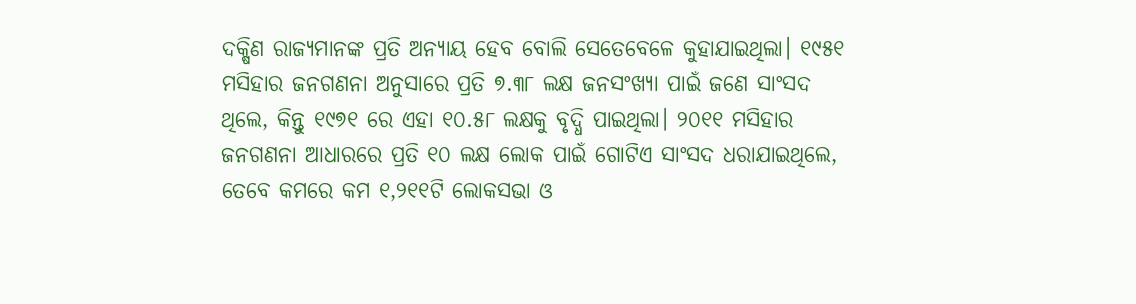ଦକ୍ଷିଣ ରାଜ୍ୟମାନଙ୍କ ପ୍ରତି ଅନ୍ୟାୟ ହେବ ବୋଲି ସେତେବେଳେ କୁହାଯାଇଥିଲା। ୧୯୫୧ ମସିହାର ଜନଗଣନା ଅନୁସାରେ ପ୍ରତି ୭.୩୮ ଲକ୍ଷ ଜନସଂଖ୍ୟା ପାଇଁ ଜଣେ ସାଂସଦ ଥିଲେ, କିନ୍ତୁ ୧୯୭୧ ରେ ଏହା ୧୦.୫୮ ଲକ୍ଷକୁ ବୃଦ୍ଧି ପାଇଥିଲା। ୨୦୧୧ ମସିହାର ଜନଗଣନା ଆଧାରରେ ପ୍ରତି ୧୦ ଲକ୍ଷ ଲୋକ ପାଇଁ ଗୋଟିଏ ସାଂସଦ ଧରାଯାଇଥିଲେ, ତେବେ କମରେ କମ ୧,୨୧୧ଟି ଲୋକସଭା ଓ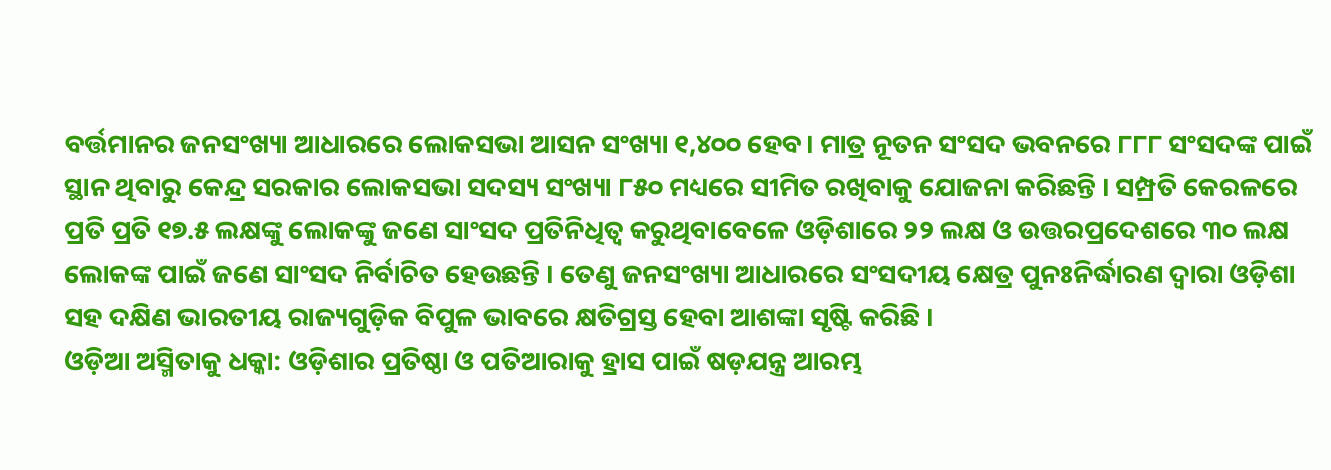ବର୍ତ୍ତମାନର ଜନସଂଖ୍ୟା ଆଧାରରେ ଲୋକସଭା ଆସନ ସଂଖ୍ୟା ୧,୪୦୦ ହେବ। ମାତ୍ର ନୂତନ ସଂସଦ ଭବନରେ ୮୮୮ ସଂସଦଙ୍କ ପାଇଁ ସ୍ଥାନ ଥିବାରୁ କେନ୍ଦ୍ର ସରକାର ଲୋକସଭା ସଦସ୍ୟ ସଂଖ୍ୟା ୮୫୦ ମଧ୍ୟରେ ସୀମିତ ରଖିବାକୁ ଯୋଜନା କରିଛନ୍ତି । ସମ୍ପ୍ରତି କେରଳରେ ପ୍ରତି ପ୍ରତି ୧୭.୫ ଲକ୍ଷଙ୍କୁ ଲୋକଙ୍କୁ ଜଣେ ସାଂସଦ ପ୍ରତିନିଧିତ୍ୱ କରୁଥିବାବେଳେ ଓଡ଼ିଶାରେ ୨୨ ଲକ୍ଷ ଓ ଉତ୍ତରପ୍ରଦେଶରେ ୩୦ ଲକ୍ଷ ଲୋକଙ୍କ ପାଇଁ ଜଣେ ସାଂସଦ ନିର୍ବାଚିତ ହେଉଛନ୍ତି । ତେଣୁ ଜନସଂଖ୍ୟା ଆଧାରରେ ସଂସଦୀୟ କ୍ଷେତ୍ର ପୁନଃନିର୍ଦ୍ଧାରଣ ଦ୍ୱାରା ଓଡ଼ିଶା ସହ ଦକ୍ଷିଣ ଭାରତୀୟ ରାଜ୍ୟଗୁଡ଼ିକ ବିପୁଳ ଭାବରେ କ୍ଷତିଗ୍ରସ୍ତ ହେବା ଆଶଙ୍କା ସୃଷ୍ଟି କରିଛି ।
ଓଡ଼ିଆ ଅସ୍ମିତାକୁ ଧକ୍କା: ଓଡ଼ିଶାର ପ୍ରତିଷ୍ଠା ଓ ପତିଆରାକୁ ହ୍ରାସ ପାଇଁ ଷଡ଼ଯନ୍ତ୍ର ଆରମ୍ଭ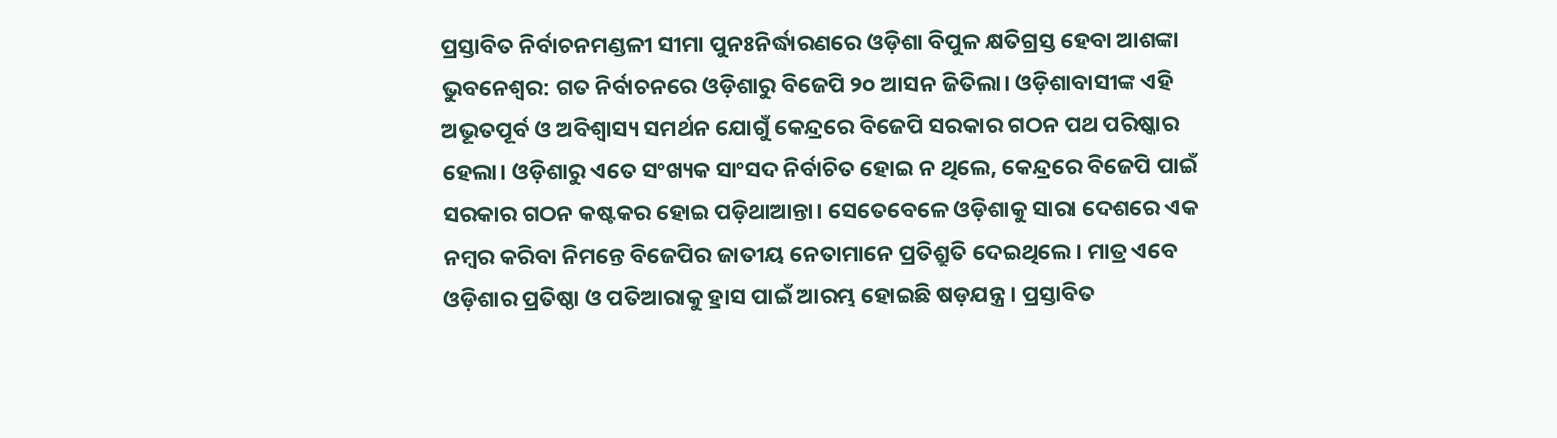ପ୍ରସ୍ତାବିତ ନିର୍ବାଚନମଣ୍ଡଳୀ ସୀମା ପୁନଃନିର୍ଦ୍ଧାରଣରେ ଓଡ଼ିଶା ବିପୁଳ କ୍ଷତିଗ୍ରସ୍ତ ହେବା ଆଶଙ୍କା
ଭୁବନେଶ୍ୱର: ଗତ ନିର୍ବାଚନରେ ଓଡ଼ିଶାରୁ ବିଜେପି ୨୦ ଆସନ ଜିତିଲା। ଓଡ଼ିଶାବାସୀଙ୍କ ଏହି ଅଭୂତପୂର୍ବ ଓ ଅବିଶ୍ୱାସ୍ୟ ସମର୍ଥନ ଯୋଗୁଁ କେନ୍ଦ୍ରରେ ବିଜେପି ସରକାର ଗଠନ ପଥ ପରିଷ୍କାର ହେଲା। ଓଡ଼ିଶାରୁ ଏତେ ସଂଖ୍ୟକ ସାଂସଦ ନିର୍ବାଚିତ ହୋଇ ନ ଥିଲେ, କେନ୍ଦ୍ରରେ ବିଜେପି ପାଇଁ ସରକାର ଗଠନ କଷ୍ଟକର ହୋଇ ପଡ଼ିଥାଆନ୍ତା। ସେତେବେଳେ ଓଡ଼ିଶାକୁ ସାରା ଦେଶରେ ଏକ ନମ୍ବର କରିବା ନିମନ୍ତେ ବିଜେପିର ଜାତୀୟ ନେତାମାନେ ପ୍ରତିଶ୍ରୁତି ଦେଇଥିଲେ। ମାତ୍ର ଏବେ ଓଡ଼ିଶାର ପ୍ରତିଷ୍ଠା ଓ ପତିଆରାକୁ ହ୍ରାସ ପାଇଁ ଆରମ୍ଭ ହୋଇଛି ଷଡ଼ଯନ୍ତ୍ର। ପ୍ରସ୍ତାବିତ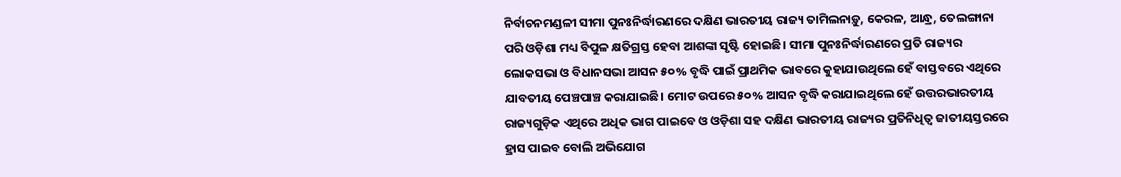ନିର୍ବାଚନମଣ୍ଡଳୀ ସୀମା ପୁନଃନିର୍ଦ୍ଧାରଣରେ ଦକ୍ଷିଣ ଭାରତୀୟ ରାଜ୍ୟ ତାମିଲନାଡ଼ୁ, କେରଳ, ଆନ୍ଧ୍ର, ତେଲଙ୍ଗାନା ପରି ଓଡ଼ିଶା ମଧ୍ୟ ବିପୁଳ କ୍ଷତିଗ୍ରସ୍ତ ହେବା ଆଶଙ୍କା ସୃଷ୍ଟି ହୋଇଛି। ସୀମା ପୁନଃନିର୍ଦ୍ଧାରଣରେ ପ୍ରତି ରାଜ୍ୟର ଲୋକସଭା ଓ ବିଧାନସଭା ଆସନ ୫୦% ବୃଦ୍ଧି ପାଇଁ ପ୍ରାଥମିକ ଭାବରେ କୁହାଯାଉଥିଲେ ହେଁ ବାସ୍ତବରେ ଏଥିରେ ଯାବତୀୟ ପେଞ୍ଚପାଞ୍ଚ କରାଯାଇଛି। ମୋଟ ଉପରେ ୫୦% ଆସନ ବୃଦ୍ଧି କରାଯାଇଥିଲେ ହେଁ ଉତ୍ତରଭାରତୀୟ ରାଜ୍ୟଗୁଡ଼ିକ ଏଥିରେ ଅଧିକ ଭାଗ ପାଇବେ ଓ ଓଡ଼ିଶା ସହ ଦକ୍ଷିଣ ଭାରତୀୟ ରାଜ୍ୟର ପ୍ରତିନିଧିତ୍ୱ ଜାତୀୟସ୍ତରରେ ହ୍ରାସ ପାଇବ ବୋଲି ଅଭିଯୋଗ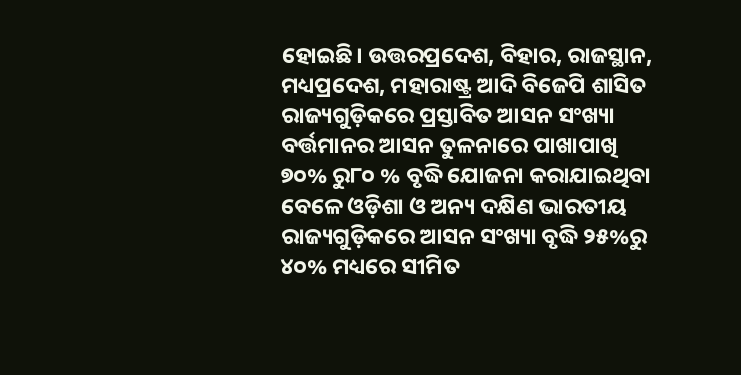ହୋଇଛି। ଉତ୍ତରପ୍ରଦେଶ, ବିହାର, ରାଜସ୍ଥାନ, ମଧ୍ୟପ୍ରଦେଶ, ମହାରାଷ୍ଟ୍ର ଆଦି ବିଜେପି ଶାସିତ ରାଜ୍ୟଗୁଡ଼ିକରେ ପ୍ରସ୍ତାବିତ ଆସନ ସଂଖ୍ୟା ବର୍ତ୍ତମାନର ଆସନ ତୁଳନାରେ ପାଖାପାଖି ୭୦% ରୁ୮୦ % ବୃଦ୍ଧି ଯୋଜନା କରାଯାଇଥିବା ବେଳେ ଓଡ଼ିଶା ଓ ଅନ୍ୟ ଦକ୍ଷିଣ ଭାରତୀୟ ରାଜ୍ୟଗୁଡ଼ିକରେ ଆସନ ସଂଖ୍ୟା ବୃଦ୍ଧି ୨୫%ରୁ ୪୦% ମଧ୍ୟରେ ସୀମିତ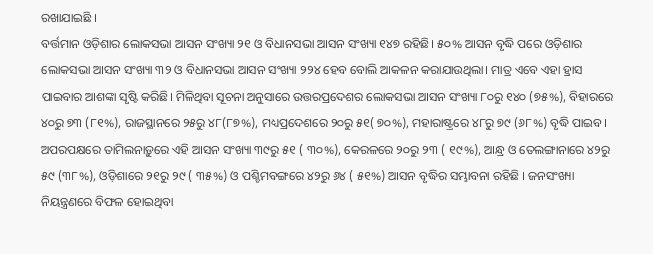ରଖାଯାଇଛି ।
ବର୍ତ୍ତମାନ ଓଡ଼ିଶାର ଲୋକସଭା ଆସନ ସଂଖ୍ୟା ୨୧ ଓ ବିଧାନସଭା ଆସନ ସଂଖ୍ୟା ୧୪୭ ରହିଛି। ୫୦% ଆସନ ବୃଦ୍ଧି ପରେ ଓଡ଼ିଶାର ଲୋକସଭା ଆସନ ସଂଖ୍ୟା ୩୨ ଓ ବିଧାନସଭା ଆସନ ସଂଖ୍ୟା ୨୨୪ ହେବ ବୋଲି ଆକଳନ କରାଯାଉଥିଲା। ମାତ୍ର ଏବେ ଏହା ହ୍ରାସ ପାଇବାର ଆଶଙ୍କା ସୃଷ୍ଟି କରିଛି। ମିଳିଥିବା ସୂଚନା ଅନୁସାରେ ଉତ୍ତରପ୍ରଦେଶର ଲୋକସଭା ଆସନ ସଂଖ୍ୟା ୮୦ରୁ ୧୪୦ (୭୫%), ବିହାରରେ ୪୦ରୁ ୭୩ (୮୧%), ରାଜସ୍ଥାନରେ ୨୫ରୁ ୪୮(୮୭%), ମଧ୍ୟପ୍ରଦେଶରେ ୨୦ରୁ ୫୧( ୭୦%), ମହାରାଷ୍ଟ୍ରରେ ୪୮ରୁ ୭୯ (୬୮%) ବୃଦ୍ଧି ପାଇବ । ଅପରପକ୍ଷରେ ତାମିଲନାଡ଼ୁରେ ଏହି ଆସନ ସଂଖ୍ୟା ୩୯ରୁ ୫୧ ( ୩୦%), କେରଳରେ ୨୦ରୁ ୨୩ ( ୧୯%), ଆନ୍ଧ୍ର ଓ ତେଲଙ୍ଗାନାରେ ୪୨ରୁ ୫୯ (୩୮%), ଓଡ଼ିଶାରେ ୨୧ରୁ ୨୯ ( ୩୫%) ଓ ପଶ୍ଚିମବଙ୍ଗରେ ୪୨ରୁ ୬୪ ( ୫୧%) ଆସନ ବୃଦ୍ଧିର ସମ୍ଭାବନା ରହିଛି । ଜନସଂଖ୍ୟା ନିୟନ୍ତ୍ରଣରେ ବିଫଳ ହୋଇଥିବା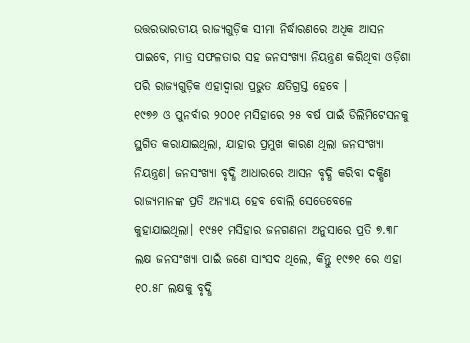ଉତ୍ତରଭାରତୀୟ ରାଜ୍ୟଗୁଡ଼ିକ ସୀମା ନିର୍ଦ୍ଧାରଣରେ ଅଧିକ ଆସନ ପାଇବେ, ମାତ୍ର ସଫଳତାର ସହ ଜନସଂଖ୍ୟା ନିୟନ୍ତ୍ରଣ କରିଥିବା ଓଡ଼ିଶା ପରି ରାଜ୍ୟଗୁଡ଼ିକ ଏହାଦ୍ୱାରା ପ୍ରଭୁତ କ୍ଷତିଗ୍ରସ୍ତ ହେବେ ।
୧୯୭୬ ଓ ପୁନର୍ବାର ୨୦୦୧ ମସିହାରେ ୨୫ ବର୍ଷ ପାଇଁ ଡିଲିମିଟେସନକୁ ସ୍ଥଗିତ କରାଯାଇଥିଲା, ଯାହାର ପ୍ରମୁଖ କାରଣ ଥିଲା ଜନସଂଖ୍ୟା ନିୟନ୍ତ୍ରଣ। ଜନସଂଖ୍ୟା ବୃଦ୍ଧି ଆଧାରରେ ଆସନ ବୃଦ୍ଧି କରିବା ଦକ୍ଷିଣ ରାଜ୍ୟମାନଙ୍କ ପ୍ରତି ଅନ୍ୟାୟ ହେବ ବୋଲି ସେତେବେଳେ କୁହାଯାଇଥିଲା। ୧୯୫୧ ମସିହାର ଜନଗଣନା ଅନୁସାରେ ପ୍ରତି ୭.୩୮ ଲକ୍ଷ ଜନସଂଖ୍ୟା ପାଇଁ ଜଣେ ସାଂସଦ ଥିଲେ, କିନ୍ତୁ ୧୯୭୧ ରେ ଏହା ୧୦.୫୮ ଲକ୍ଷକୁ ବୃଦ୍ଧି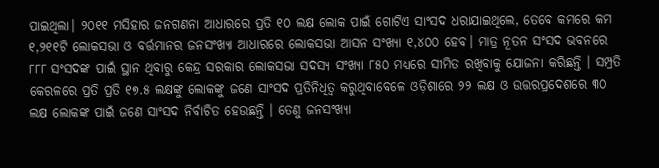ପାଇଥିଲା। ୨୦୧୧ ମସିହାର ଜନଗଣନା ଆଧାରରେ ପ୍ରତି ୧୦ ଲକ୍ଷ ଲୋକ ପାଇଁ ଗୋଟିଏ ସାଂସଦ ଧରାଯାଇଥିଲେ, ତେବେ କମରେ କମ ୧,୨୧୧ଟି ଲୋକସଭା ଓ ବର୍ତ୍ତମାନର ଜନସଂଖ୍ୟା ଆଧାରରେ ଲୋକସଭା ଆସନ ସଂଖ୍ୟା ୧,୪୦୦ ହେବ। ମାତ୍ର ନୂତନ ସଂସଦ ଭବନରେ ୮୮୮ ସଂସଦଙ୍କ ପାଇଁ ସ୍ଥାନ ଥିବାରୁ କେନ୍ଦ୍ର ସରକାର ଲୋକସଭା ସଦସ୍ୟ ସଂଖ୍ୟା ୮୫୦ ମଧ୍ୟରେ ସୀମିତ ରଖିବାକୁ ଯୋଜନା କରିଛନ୍ତି । ସମ୍ପ୍ରତି କେରଳରେ ପ୍ରତି ପ୍ରତି ୧୭.୫ ଲକ୍ଷଙ୍କୁ ଲୋକଙ୍କୁ ଜଣେ ସାଂସଦ ପ୍ରତିନିଧିତ୍ୱ କରୁଥିବାବେଳେ ଓଡ଼ିଶାରେ ୨୨ ଲକ୍ଷ ଓ ଉତ୍ତରପ୍ରଦେଶରେ ୩୦ ଲକ୍ଷ ଲୋକଙ୍କ ପାଇଁ ଜଣେ ସାଂସଦ ନିର୍ବାଚିତ ହେଉଛନ୍ତି । ତେଣୁ ଜନସଂଖ୍ୟା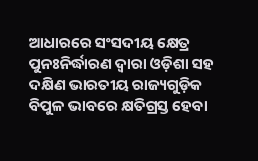ଆଧାରରେ ସଂସଦୀୟ କ୍ଷେତ୍ର ପୁନଃନିର୍ଦ୍ଧାରଣ ଦ୍ୱାରା ଓଡ଼ିଶା ସହ ଦକ୍ଷିଣ ଭାରତୀୟ ରାଜ୍ୟଗୁଡ଼ିକ ବିପୁଳ ଭାବରେ କ୍ଷତିଗ୍ରସ୍ତ ହେବା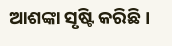ଆଶଙ୍କା ସୃଷ୍ଟି କରିଛି ।